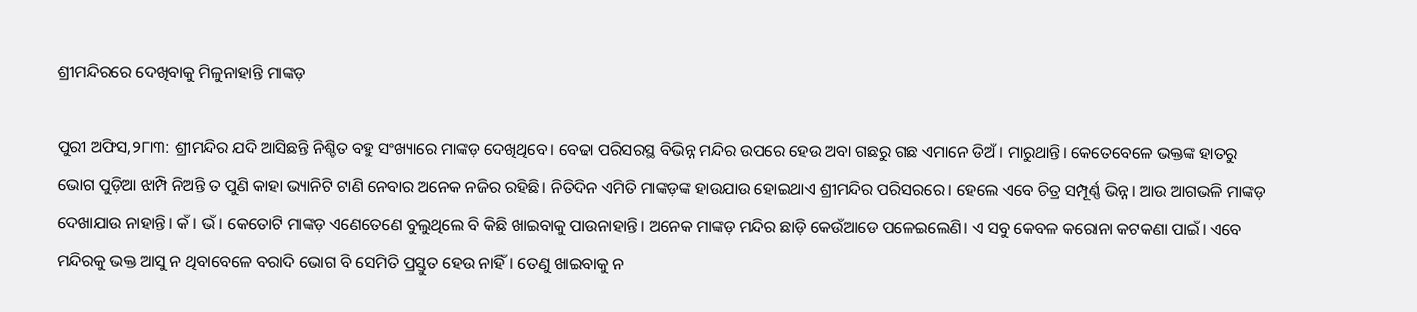ଶ୍ରୀମନ୍ଦିରରେ ଦେଖିବାକୁ ମିଳୁନାହାନ୍ତି ମାଙ୍କଡ଼

ପୁରୀ ଅଫିସ,୨୮ା୩: ଶ୍ରୀମନ୍ଦିର ଯଦି ଆସିଛନ୍ତି ନିଶ୍ଚିତ ବହୁ ସଂଖ୍ୟାରେ ମାଙ୍କଡ଼ ଦେଖିଥିବେ। ବେଢା ପରିସରସ୍ଥ ବିଭିନ୍ନ ମନ୍ଦିର ଉପରେ ହେଉ ଅବା ଗଛରୁ ଗଛ ଏମାନେ ଡିଅଁ। ମାରୁଥାନ୍ତି। କେତେବେଳେ ଭକ୍ତଙ୍କ ହାତରୁ ଭୋଗ ପୁଡ଼ିଆ ଝାମ୍ପି ନିଅନ୍ତି ତ ପୁଣି କାହା ଭ୍ୟାନିଟି ଟାଣି ନେବାର ଅନେକ ନଜିର ରହିଛି। ନିତିଦିନ ଏମିତି ମାଙ୍କଡ଼ଙ୍କ ହାଉଯାଉ ହୋଇଥାଏ ଶ୍ରୀମନ୍ଦିର ପରିସରରେ। ହେଲେ ଏବେ ଚିତ୍ର ସମ୍ପୂର୍ଣ୍ଣ ଭିନ୍ନ। ଆଉ ଆଗଭଳି ମାଙ୍କଡ଼ ଦେଖାଯାଉ ନାହାନ୍ତି। କଁ। ଭଁ। କେତୋଟି ମାଙ୍କଡ଼ ଏଣେତେଣେ ବୁଲୁଥିଲେ ବି କିଛି ଖାଇବାକୁ ପାଉନାହାନ୍ତି। ଅନେକ ମାଙ୍କଡ଼ ମନ୍ଦିର ଛାଡ଼ି କେଉଁଆଡେ ପଳେଇଲେଣି। ଏ ସବୁ କେବଳ କରୋନା କଟକଣା ପାଇଁ। ଏବେ ମନ୍ଦିରକୁ ଭକ୍ତ ଆସୁ ନ ଥିବାବେଳେ ବରାଦି ଭୋଗ ବି ସେମିତି ପ୍ରସ୍ତୁତ ହେଉ ନାହିଁ। ତେଣୁ ଖାଇବାକୁ ନ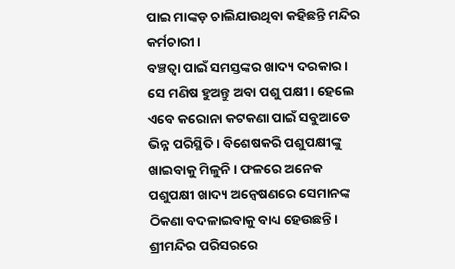ପାଇ ମାଙ୍କଡ଼ ଚାଲିଯାଉଥିବା କହିଛନ୍ତି ମନ୍ଦିର କର୍ମଚାରୀ।
ବଞ୍ଚତ୍ବା ପାଇଁ ସମସ୍ତଙ୍କର ଖାଦ୍ୟ ଦରକାର। ସେ ମଣିଷ ହୁଅନ୍ତୁ ଅବା ପଶୁ ପକ୍ଷୀ। ହେଲେ ଏବେ କରୋନା କଟକଣା ପାଇଁ ସବୁଆଡେ ଭିନ୍ନ ପରିସ୍ଥିତି। ବିଶେଷକରି ପଶୁପକ୍ଷୀଙ୍କୁ ଖାଇବାକୁ ମିଳୁନି। ଫଳରେ ଅନେକ ପଶୁପକ୍ଷୀ ଖାଦ୍ୟ ଅନ୍ବେଷଣରେ ସେମାନଙ୍କ ଠିକଣା ବଦଳାଇବାକୁ ବାଧ୍ୟ ହେଉଛନ୍ତି। ଶ୍ରୀମନ୍ଦିର ପରିସରରେ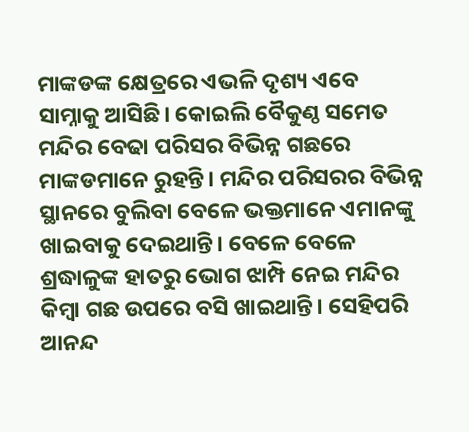ମାଙ୍କଡଙ୍କ କ୍ଷେତ୍ରରେ ଏଭଳି ଦୃଶ୍ୟ ଏବେ ସାମ୍ନାକୁ ଆସିଛି। କୋଇଲି ବୈକୁଣ୍ଠ ସମେତ ମନ୍ଦିର ବେଢା ପରିସର ବିଭିନ୍ନ ଗଛରେ ମାଙ୍କଡମାନେ ରୁହନ୍ତି। ମନ୍ଦିର ପରିସରର ବିଭିନ୍ନ ସ୍ଥାନରେ ବୁଲିବା ବେଳେ ଭକ୍ତମାନେ ଏମାନଙ୍କୁ ଖାଇବାକୁ ଦେଇଥାନ୍ତି। ବେଳେ ବେଳେ ଶ୍ରଦ୍ଧାଳୁଙ୍କ ହାତରୁ ଭୋଗ ଝାମ୍ପି ନେଇ ମନ୍ଦିର କିମ୍ବା ଗଛ ଉପରେ ବସି ଖାଇଥାନ୍ତି। ସେହିପରି ଆନନ୍ଦ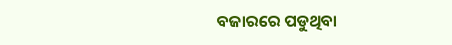ବଜାରରେ ପଡୁଥିବା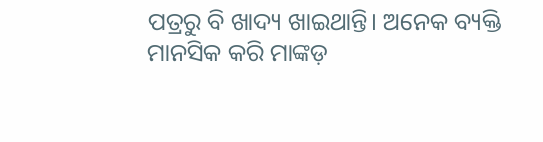ପତ୍ରରୁ ବି ଖାଦ୍ୟ ଖାଇଥାନ୍ତି। ଅନେକ ବ୍ୟକ୍ତି ମାନସିକ କରି ମାଙ୍କଡ଼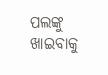ପଲଙ୍କୁ ଖାଇବାକୁ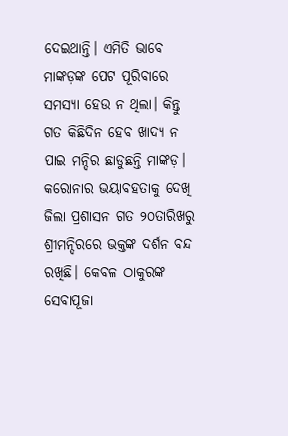ଦେଇଥାନ୍ତି। ଏମିତି ଭାବେ ମାଙ୍କଡ଼ଙ୍କ ପେଟ ପୂରିବାରେ ସମସ୍ୟା ହେଉ ନ ଥିଲା। କିନ୍ତୁ ଗତ କିଛିଦିନ ହେବ ଖାଦ୍ୟ ନ ପାଇ ମନ୍ଦିର ଛାଡୁଛନ୍ତି ମାଙ୍କଡ଼।
କରୋନାର ଭୟାବହତାକୁ ଦେଖି ଜିଲା ପ୍ରଶାସନ ଗତ ୨୦ତାରିଖରୁ ଶ୍ରୀମନ୍ଦିରରେ ଭକ୍ତଙ୍କ ଦର୍ଶନ ବନ୍ଦ ରଖିଛି। କେବଳ ଠାକୁରଙ୍କ ସେବାପୂଜା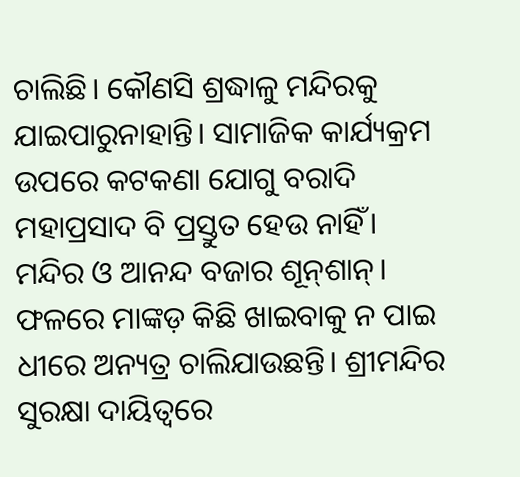ଚାଲିଛି। କୌଣସି ଶ୍ରଦ୍ଧାଳୁ ମନ୍ଦିରକୁ ଯାଇପାରୁନାହାନ୍ତି। ସାମାଜିକ କାର୍ଯ୍ୟକ୍ରମ ଉପରେ କଟକଣା ଯୋଗୁ ବରାଦି ମହାପ୍ରସାଦ ବି ପ୍ରସ୍ତୁତ ହେଉ ନାହିଁ। ମନ୍ଦିର ଓ ଆନନ୍ଦ ବଜାର ଶୂନ୍‌ଶାନ୍‌। ଫଳରେ ମାଙ୍କଡ଼ କିଛି ଖାଇବାକୁ ନ ପାଇ ଧୀରେ ଅନ୍ୟତ୍ର ଚାଲିଯାଉଛନ୍ତି। ଶ୍ରୀମନ୍ଦିର ସୁରକ୍ଷା ଦାୟିତ୍ୱରେ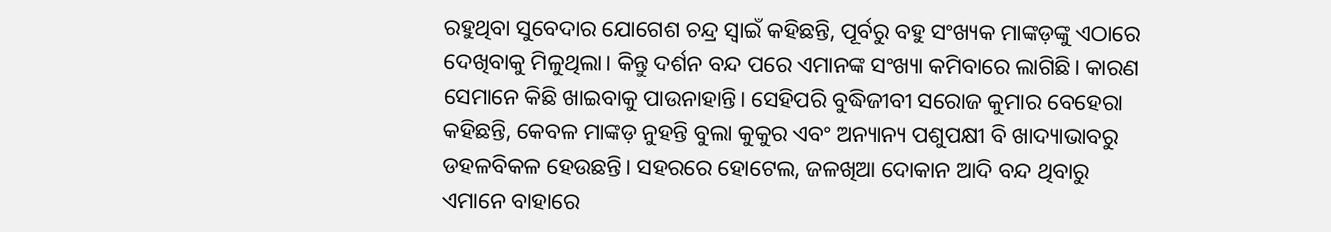ରହୁଥିବା ସୁବେଦାର ଯୋଗେଶ ଚନ୍ଦ୍ର ସ୍ବାଇଁ କହିଛନ୍ତି, ପୂର୍ବରୁ ବହୁ ସଂଖ୍ୟକ ମାଙ୍କଡ଼ଙ୍କୁ ଏଠାରେ ଦେଖିବାକୁ ମିଳୁଥିଲା। କିନ୍ତୁ ଦର୍ଶନ ବନ୍ଦ ପରେ ଏମାନଙ୍କ ସଂଖ୍ୟା କମିବାରେ ଲାଗିଛି। କାରଣ ସେମାନେ କିଛି ଖାଇବାକୁ ପାଉନାହାନ୍ତି। ସେହିପରି ବୁଦ୍ଧିଜୀବୀ ସରୋଜ କୁମାର ବେହେରା କହିଛନ୍ତି, କେବଳ ମାଙ୍କଡ଼ ନୁହନ୍ତି ବୁଲା କୁକୁର ଏବଂ ଅନ୍ୟାନ୍ୟ ପଶୁପକ୍ଷୀ ବି ଖାଦ୍ୟାଭାବରୁ ଡହଳବିକଳ ହେଉଛନ୍ତି। ସହରରେ ହୋଟେଲ, ଜଳଖିଆ ଦୋକାନ ଆଦି ବନ୍ଦ ଥିବାରୁ ଏମାନେ ବାହାରେ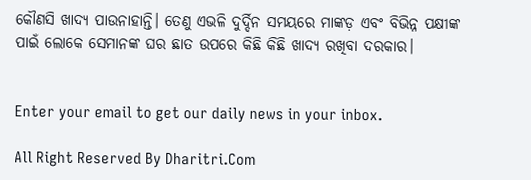କୌଣସି ଖାଦ୍ୟ ପାଉନାହାନ୍ତି। ତେଣୁ ଏଭଳି ଦୁର୍ଦ୍ଦିନ ସମୟରେ ମାଙ୍କଡ଼ ଏବଂ ବିଭିନ୍ନ ପକ୍ଷୀଙ୍କ ପାଇଁ ଲୋକେ ସେମାନଙ୍କ ଘର ଛାତ ଉପରେ କିଛି କିଛି ଖାଦ୍ୟ ରଖିବା ଦରକାର।


Enter your email to get our daily news in your inbox.

All Right Reserved By Dharitri.Com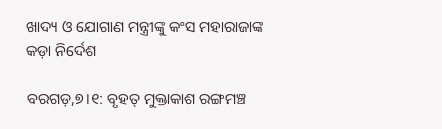ଖାଦ୍ୟ ଓ ଯୋଗାଣ ମନ୍ତ୍ରୀଙ୍କୁ କଂସ ମହାରାଜାଙ୍କ କଡ଼ା ନିର୍ଦେଶ

ବରଗଡ଼,୭।୧: ବୃହତ୍‌ ମୁକ୍ତାକାଶ ରଙ୍ଗମଞ୍ଚ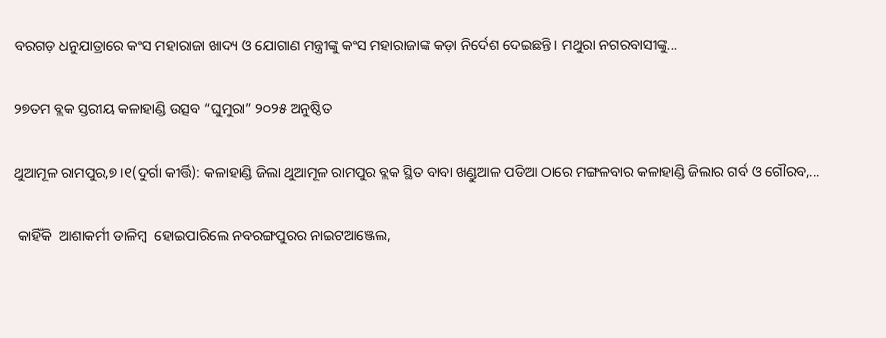ବରଗଡ଼ ଧନୁଯାତ୍ରାରେ କଂସ ମହାରାଜା ଖାଦ୍ୟ ଓ ଯୋଗାଣ ମନ୍ତ୍ରୀଙ୍କୁ କଂସ ମହାରାଜାଙ୍କ କଡ଼ା ନିର୍ଦେଶ ଦେଇଛନ୍ତି। ମଥୁରା ନଗରବାସୀଙ୍କୁ...

୨୭ତମ ବ୍ଲକ ସ୍ତରୀୟ କଳାହାଣ୍ଡି ଉତ୍ସବ “ଘୁମୁରା” ୨୦୨୫ ଅନୁଷ୍ଠିତ

ଥୁଆମୂଳ ରାମପୁର,୭।୧(ଦୁର୍ଗା କୀର୍ତ୍ତି): କଳାହାଣ୍ଡି ଜିଲା ଥୁଆମୂଳ ରାମପୁର ବ୍ଲକ ସ୍ଥିତ ବାବା ଖଣ୍ଡୁଆଳ ପଡିଆ ଠାରେ ମଙ୍ଗଳବାର କଳାହାଣ୍ଡି ଜିଲାର ଗର୍ବ ଓ ଗୌରବ,...

 କାହିଁକି  ଆଶାକର୍ମୀ ଡାଳିମ୍ବ  ହୋଇପାରିଲେ ନବରଙ୍ଗପୁରର ନାଇଟଆଞ୍ଜେଲ,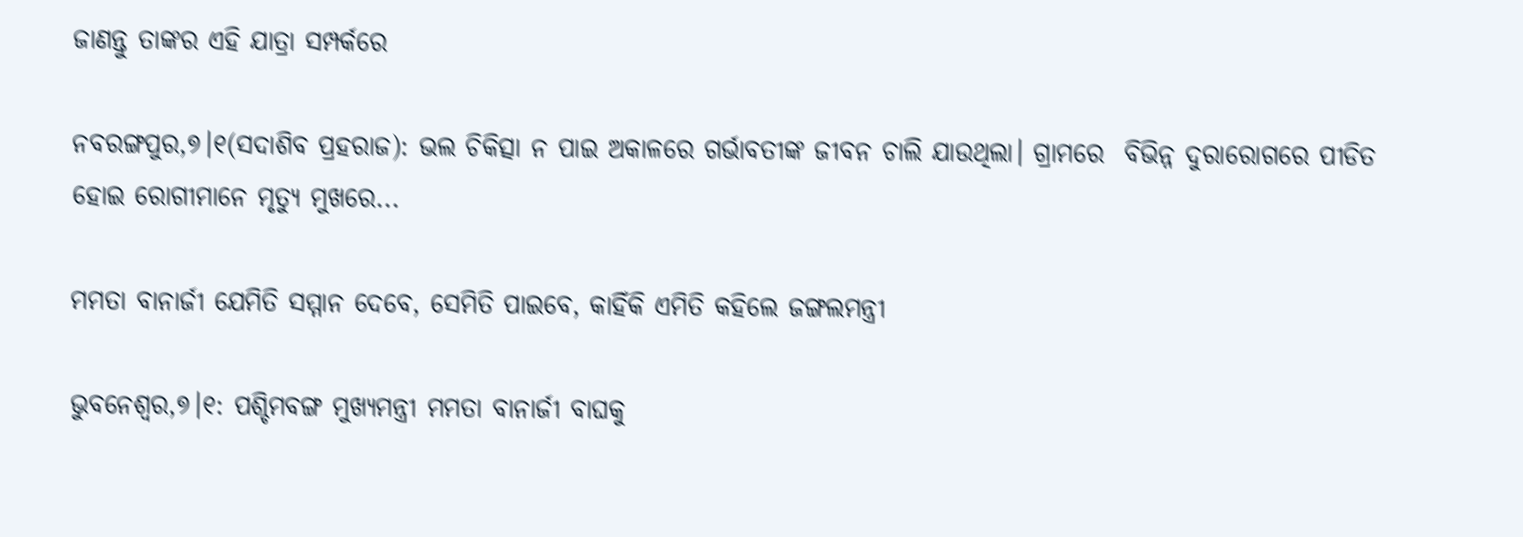ଜାଣନ୍ତୁ ତାଙ୍କର ଏହି ଯାତ୍ରା ସମ୍ପର୍କରେ

ନବରଙ୍ଗପୁର,୭।୧(ସଦାଶିବ ପ୍ରହରାଜ): ଭଲ ଚିକିତ୍ସା ନ ପାଇ ଅକାଳରେ ଗର୍ଭାବତୀଙ୍କ ଜୀବନ ଚାଲି ଯାଉଥିଲା। ଗ୍ରାମରେ  ବିଭିନ୍ନ ଦୁରାରୋଗରେ ପୀଡିତ ହୋଇ ରୋଗୀମାନେ ମୃତ୍ୟୁ ମୁଖରେ...

ମମତା ବାନାର୍ଜୀ ଯେମିତି ସମ୍ମାନ ଦେବେ, ସେମିତି ପାଇବେ, କାହିଁକି ଏମିତି କହିଲେ ଜଙ୍ଗଲମନ୍ତ୍ରୀ

ଭୁବନେଶ୍ୱର,୭।୧: ପଶ୍ଚିମବଙ୍ଗ ମୁଖ୍ୟମନ୍ତ୍ରୀ ମମତା ବାନାର୍ଜୀ ବାଘକୁ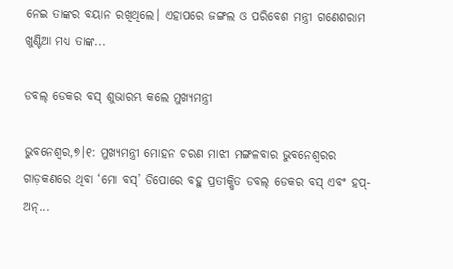ନେଇ ତାଙ୍କର ବୟାନ ରଖିଥିଲେ। ଏହାପରେ ଜଙ୍ଗଲ ଓ ପରିବେଶ ମନ୍ତ୍ରୀ ଗଣେଶରାମ ଖୁଣ୍ଟିଆ ମଧ୍ୟ ତାଙ୍କ...

ଡବଲ୍ ଡେକର ବସ୍ ଶୁଭାରମ୍ଭ କଲେ ମୁଖ୍ୟମନ୍ତ୍ରୀ

ଭୁବନେଶ୍ୱର,୭।୧: ମୁଖ୍ୟମନ୍ତ୍ରୀ ମୋହନ ଚରଣ ମାଝୀ ମଙ୍ଗଳବାର ଭୁବନେଶ୍ୱରର ଗାଡ଼କଣରେ ଥିବା ‘ମୋ ବସ୍’ ଡିପୋରେ ବହୁ ପ୍ରତୀକ୍ଷିତ ଡବଲ୍ ଡେକର ବସ୍ ଏବଂ ହପ୍-ଅନ୍...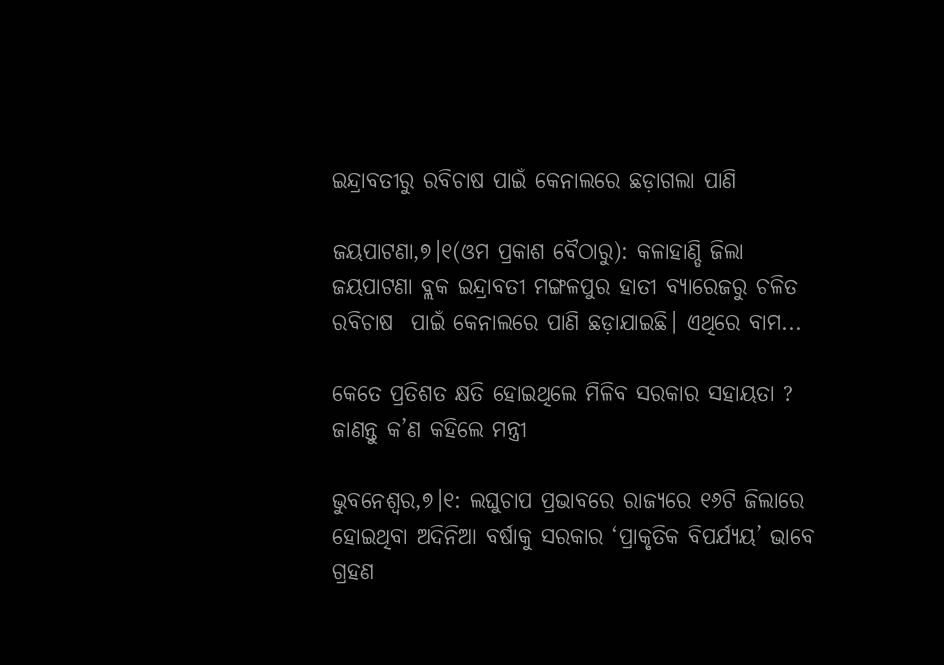ଇନ୍ଦ୍ରାବତୀରୁ ରବିଚାଷ ପାଇଁ କେନାଲରେ ଛଡ଼ାଗଲା ପାଣି

ଜୟପାଟଣା,୭।୧(ଓମ ପ୍ରକାଶ ବୈଠାରୁ): କଳାହାଣ୍ଡି ଜିଲା ଜୟପାଟଣା ବ୍ଲକ ଇନ୍ଦ୍ରାବତୀ ମଙ୍ଗଳପୁର ହାତୀ ବ୍ୟାରେଜରୁ ଚଳିତ ରବିଚାଷ  ପାଇଁ କେନାଲରେ ପାଣି ଛଡ଼ାଯାଇଛି। ଏଥିରେ ବାମ...

କେତେ ପ୍ରତିଶତ କ୍ଷତି ହୋଇଥିଲେ ମିଳିବ ସରକାର ସହାୟତା ? ଜାଣନ୍ତୁ କ’ଣ କହିଲେ ମନ୍ତ୍ରୀ

ଭୁବନେଶ୍ୱର,୭।୧: ଲଘୁଚାପ ପ୍ରଭାବରେ ରାଜ୍ୟରେ ୧୬ଟି ଜିଲାରେ ହୋଇଥିବା ଅଦିନିଆ ବର୍ଷାକୁ ସରକାର ‘ପ୍ରାକୃତିକ ବିପର୍ଯ୍ୟୟ’ ଭାବେ ଗ୍ରହଣ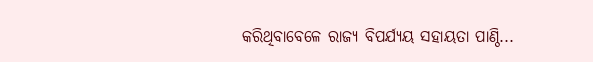କରିଥିବାବେଳେ ରାଜ୍ୟ ବିପର୍ଯ୍ୟୟ ସହାୟତା ପାଣ୍ଠି...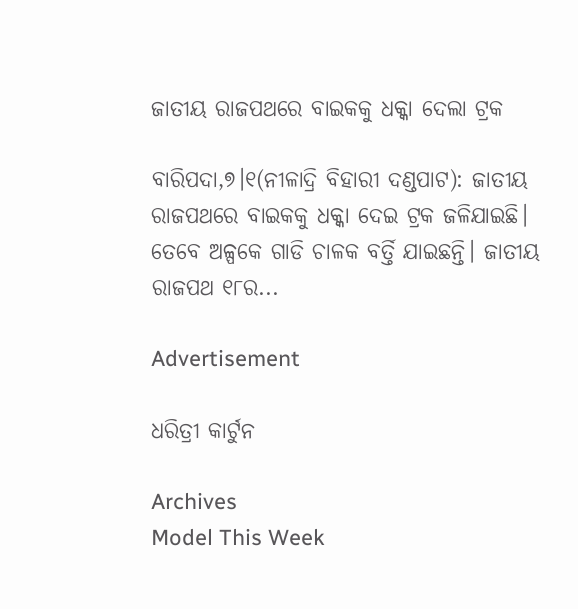ଜାତୀୟ ରାଜପଥରେ ବାଇକକୁ ଧକ୍କା ଦେଲା ଟ୍ରକ

ବାରିପଦା,୭।୧(ନୀଳାଦ୍ରି ବିହାରୀ ଦଣ୍ଡପାଟ): ଜାତୀୟ ରାଜପଥରେ ବାଇକକୁ ଧକ୍କା ଦେଇ ଟ୍ରକ ଜଳିଯାଇଛି। ତେବେ ଅଳ୍ପକେ ଗାଡି ଚାଳକ ବର୍ତ୍ତି ଯାଇଛନ୍ତି। ଜାତୀୟ ରାଜପଥ ୧୮ର...

Advertisement

ଧରିତ୍ରୀ କାର୍ଟୁନ

Archives
Model This Week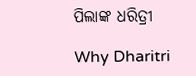ପିଲାଙ୍କ ଧରିତ୍ରୀ

Why Dharitri